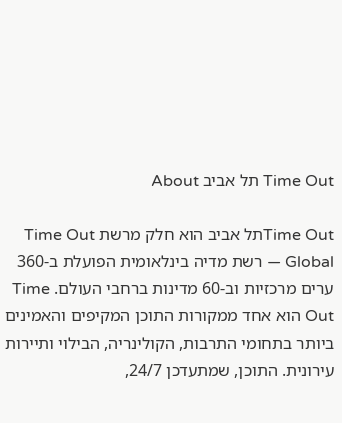Time Out תל אביב About

Time Outתל אביב הוא חלק מרשת Time Out Global — רשת מדיה בינלאומית הפועלת ב-360 ערים מרכזיות וב-60 מדינות ברחבי העולם. Time Out הוא אחד ממקורות התוכן המקיפים והאמינים ביותר בתחומי התרבות, הקולינריה, הבילוי ותיירות עירונית. התוכן, שמתעדכן 24/7,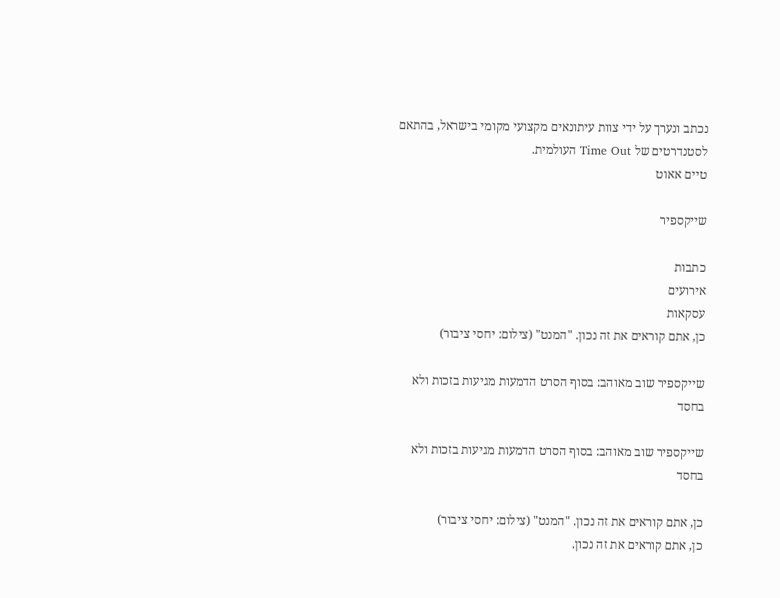נכתב ונערך על ידי צוות עיתונאים מקצועי מקומי בישראל, בהתאם לסטנדרטים של Time Out העולמית.
טיים אאוט

שייקספיר

כתבות
אירועים
עסקאות
כן, אתם קוראים את זה נכון. "המנט" (צילום: יחסי ציבור)

שייקספיר שוב מאוהב: בסוף הסרט הדמעות מגיעות בזכות ולא בחסד

שייקספיר שוב מאוהב: בסוף הסרט הדמעות מגיעות בזכות ולא בחסד

כן, אתם קוראים את זה נכון. "המנט" (צילום: יחסי ציבור)
כן, אתם קוראים את זה נכון.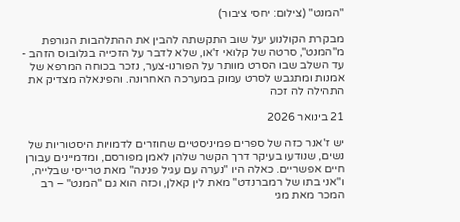"המנט" (צילום: יחסי ציבור)

מבקרת הקולנוע יעל שוב התקשתה להבין את ההתלהבות הגורפת מ"המנט", סרטה של קלואי ז'או, שלא לדבר על הזכייה בגלובוס הזהב - עד השלב שבו הסרט מוותר על הפורנו-צער, נזכר בכוחה המרפא של אמנות ומתגבש לסרט עמוק במערכה האחרונה. והפינאלה מצדיק את התהילה לה זכה

21 בינואר 2026

יש ז'אנר כזה של ספרים פמיניסטיים שחוזרים לדמויות היסטוריות של נשים, שנודעו בעיקר דרך הקשר שלהן לאמן מפורסם, ומדמיינים עבורן חיים אפשריים. כאלה היו "נערה עם עגיל פנינה" מאת טרייסי שבלייה, ו"אני בתו של רמברנדט" מאת לין קאלן, וכזה הוא גם "המנט" – רב המכר מאת מגי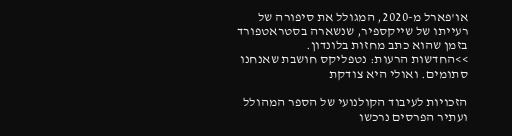או'פארל מ-2020, המגולל את סיפורה של רעייתו של שייקספיר, שנשארה בסטראטפורד בזמן שהוא כתב מחזות בלונדון.
>>החדשות הרעות: נטפליקס חושבת שאנחנו סתומים. ואולי היא צודקת

הזכויות לעיבוד הקולנועי של הספר המהולל ועתיר הפרסים נרכשו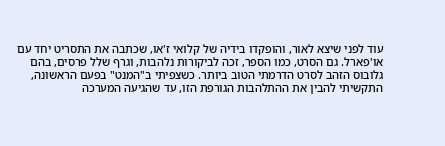עוד לפני שיצא לאור, והופקדו בידיה של קלואי ז'או, שכתבה את התסריט יחד עם או'פארל. גם הסרט, כמו הספר, זכה לביקורות נלהבות, וגרף שלל פרסים, בהם גלובוס הזהב לסרט הדרמתי הטוב ביותר. כשצפיתי ב"המנט" בפעם הראשונה, התקשיתי להבין את ההתלהבות הגורפת הזו, עד שהגיעה המערכה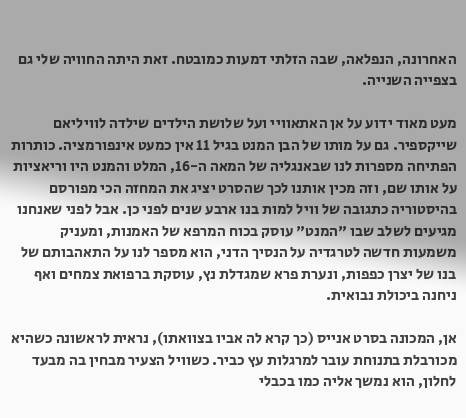האחרונה, הנפלאה, שבה הזלתי דמעות כמובטח. זאת היתה החוויה שלי גם בצפייה השנייה.

מעט מאוד ידוע על אן האתאוויי ועל שלושת הילדים שילדה לוויליאם שייקספיר. גם על מותו של הבן המנט בגיל 11 אין כמעט אינפורמציה. כותרות הפתיחה מספרות לנו שבאנגליה של המאה ה-16, המלט והמנט היו וריאציות על אותו שם, וזה מכין אותנו לכך שהסרט יציג את המחזה הכי מפורסם בהיסטוריה כתגובה של וויל למות בנו ארבע שנים לפני כן. אבל לפני שאנחנו מגיעים לשלב שבו "המנט" עוסק בכוח המרפא של האמנות, ומעניק משמעות חדשה לטרגדיה על הנסיך הדני, הוא מספר לנו על התאהבותם של בנו של יצרן כפפות, ונערת פרא שמגדלת נץ, עוסקת ברפואת צמחים ואף ניחנה ביכולת נבואית.

אן, המכונה בסרט אנייס (כך קרא לה אביו בצוואתו), נראית לראשונה כשהיא מכורבלת בתנוחת עובר למרגלות עץ כביר. כשוויל הצעיר מבחין בה מבעד לחלון, הוא נמשך אליה כמו בכבלי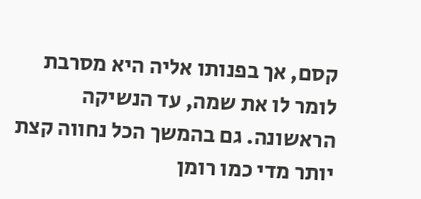קסם, אך בפנותו אליה היא מסרבת לומר לו את שמה, עד הנשיקה הראשונה. גם בהמשך הכל נחווה קצת יותר מדי כמו רומן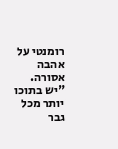רומנטי על אהבה אסורה. "יש בתוכו יותר מכל גבר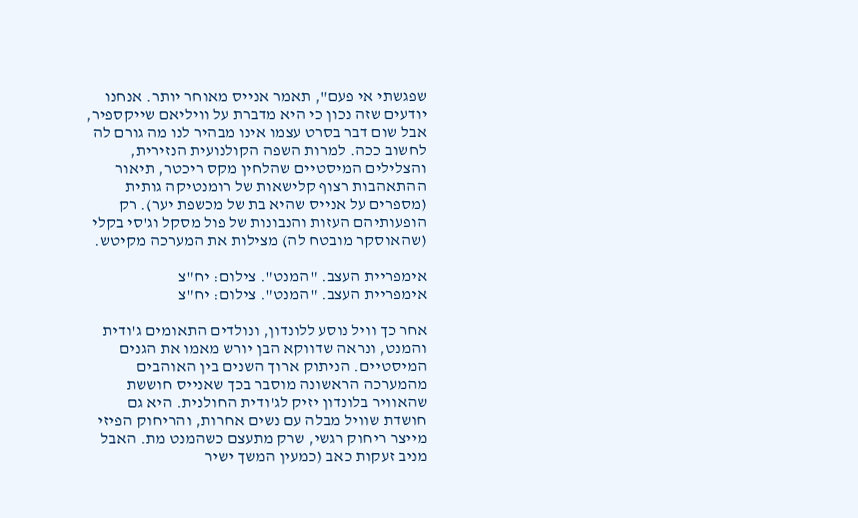שפגשתי אי פעם", תאמר אנייס מאוחר יותר. אנחנו יודעים שזה נכון כי היא מדברת על וויליאם שייקספיר, אבל שום דבר בסרט עצמו אינו מבהיר לנו מה גורם לה לחשוב ככה. למרות השפה הקולנועית הנזירית, והצלילים המיסטיים שהלחין מקס ריכטר, תיאור ההתאהבות רצוף קלישאות של רומנטיקה גותית (מספרים על אנייס שהיא בת של מכשפת יער). רק הופעותיהם העזות והנבונות של פול מסקל וג'סי בקלי (שהאוסקר מובטח לה) מצילות את המערכה מקיטש.

אימפריית העצב. "המנט". צילום: יח"צ
אימפריית העצב. "המנט". צילום: יח"צ

אחר כך וויל נוסע ללונדון, ונולדים התאומים ג'ודית והמנט, ונראה שדווקא הבן יורש מאמו את הגנים המיסטיים. הניתוק ארוך השנים בין האוהבים מהמערכה הראשונה מוסבר בכך שאנייס חוששת שהאוויר בלונדון יזיק לג'ודית החולנית. היא גם חושדת שוויל מבלה עם נשים אחרות, והריחוק הפיזי מייצר ריחוק רגשי, שרק מתעצם כשהמנט מת. האבל מניב זעקות כאב (כמעין המשך ישיר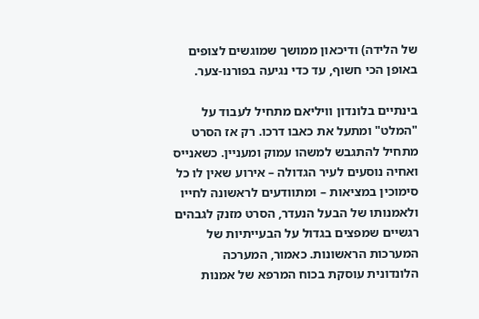של הלידה) ודיכאון ממושך שמוגשים לצופים באופן הכי חשוף, עד כדי נגיעה בפורנו-צער.

בינתיים בלונדון וויליאם מתחיל לעבוד על "המלט" ומתעל את כאבו דרכו. רק אז הסרט מתחיל להתגבש למשהו עמוק ומעניין. כשאנייס ואחיה נוסעים לעיר הגדולה – אירוע שאין לו כל סימוכין במציאות – ומתוודעים לראשונה לחייו ולאמנותו של הבעל הנעדר, הסרט מזנק לגבהים רגשיים שמפצים בגדול על הבעייתיות של המערכות הראשונות. כאמור, המערכה הלונדונית עוסקת בכוח המרפא של אמנות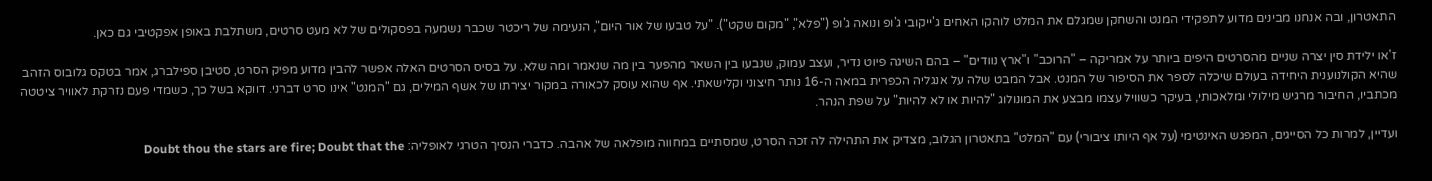התאטרון, ובה אנחנו מבינים מדוע לתפקידי המנט והשחקן שמגלם את המלט לוהקו האחים ג'ייקובי ג'ופ ונואה ג'ופ ("פלא", "מקום שקט"). "על טבעו של אור היום", הנעימה של ריכטר שכבר נשמעה בפסקולים של לא מעט סרטים, משתלבת באופן אפקטיבי גם כאן.

ז'או ילידת סין יצרה שניים מהסרטים היפים ביותר על אמריקה – "הרוכב" ו"ארץ נוודים" – בהם השיגה פיוט נדיר, ועצב עמוק, שנבעו בין השאר מהפער בין מה שנאמר ומה שלא. על בסיס הסרטים האלה אפשר להבין מדוע מפיק הסרט, סטיבן ספילברג, אמר בטקס גלובוס הזהב שהיא הקולנוענית היחידה בעולם שיכלה לספר את הסיפור של המנט. אבל המבט שלה על אנגליה הכפרית במאה ה-16 נותר חיצוני וקלישאתי. אף שהוא עוסק לכאורה במקור יצירתו של אשף המילים, גם "המנט" אינו סרט דברני. דווקא בשל כך, כשמדי פעם נזרקת לאוויר ציטטה מכתביו, החיבור מרגיש מילולי ומלאכותי, בעיקר כשוויל עצמו מבצע את המונולוג "להיות או לא להיות" על שפת הנהר.

ועדיין, למרות כל הסייגים, המפגש האינטימי (על אף היותו ציבורי) עם "המלט" בתאטרון הגלוב, מצדיק את התהילה לה זכה הסרט, שמסתיים במחווה מופלאה של אהבה. כדברי הנסיך הטרגי לאופליה: Doubt thou the stars are fire; Doubt that the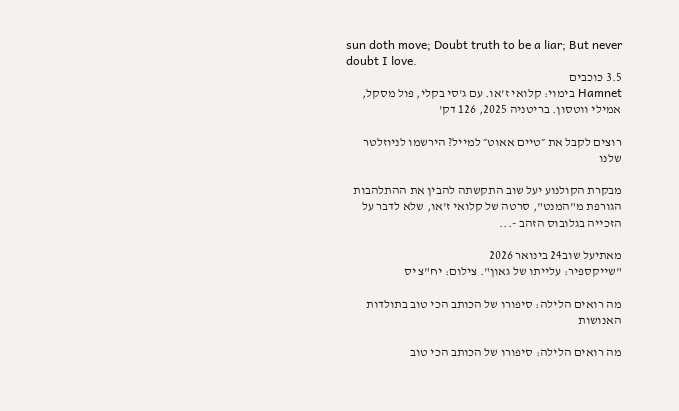sun doth move; Doubt truth to be a liar; But never doubt I love.
3.5 כוכבים
Hamnet בימוי: קלואי ז'או. עם ג'סי בקלי, פול מסקל, אמילי ווטסון. בריטניה 2025, 126 דק'

רוצים לקבל את ״טיים אאוט״ למייל? הירשמו לניוזלטר שלנו

מבקרת הקולנוע יעל שוב התקשתה להבין את ההתלהבות הגורפת מ"המנט", סרטה של קלואי ז'או, שלא לדבר על הזכייה בגלובוס הזהב -...

מאתיעל שוב24 בינואר 2026
"שייקספיר: עלייתו של גאון". צילום: יח"צ יס

מה רואים הלילה: סיפורו של הכותב הכי טוב בתולדות האנושות

מה רואים הלילה: סיפורו של הכותב הכי טוב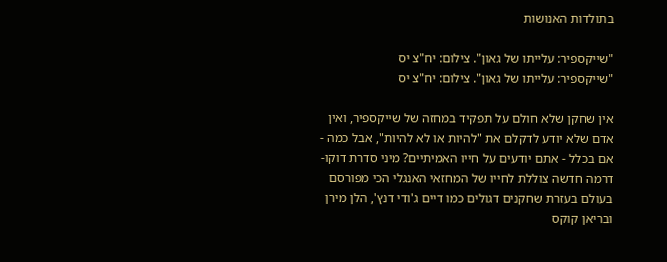בתולדות האנושות

"שייקספיר: עלייתו של גאון". צילום: יח"צ יס
"שייקספיר: עלייתו של גאון". צילום: יח"צ יס

אין שחקן שלא חולם על תפקיד במחזה של שייקספיר, ואין אדם שלא יודע לדקלם את "להיות או לא להיות", אבל כמה - אם בכלל - אתם יודעים על חייו האמיתיים? מיני סדרת דוקו-דרמה חדשה צוללת לחייו של המחזאי האנגלי הכי מפורסם בעולם בעזרת שחקנים דגולים כמו דיים ג'ודי דנץ', הלן מירן ובריאן קוקס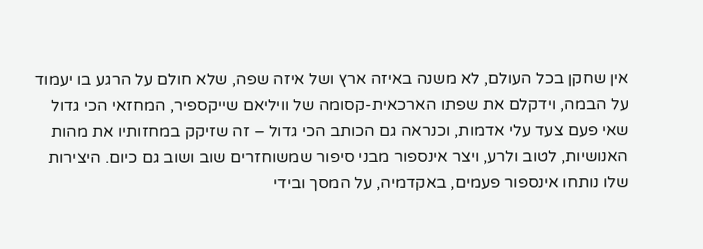אין שחקן בכל העולם, לא משנה באיזה ארץ ושל איזה שפה, שלא חולם על הרגע בו יעמוד על הבמה, וידקלם את שפתו הארכאית-קסומה של וויליאם שייקספיר, המחזאי הכי גדול שאי פעם צעד עלי אדמות, וכנראה גם הכותב הכי גדול – זה שזיקק במחזותיו את מהות האנושיות, לטוב ולרע, ויצר אינספור מבני סיפור שמשוחזרים שוב ושוב גם כיום. היצירות שלו נותחו אינספור פעמים, באקדמיה, על המסך ובידי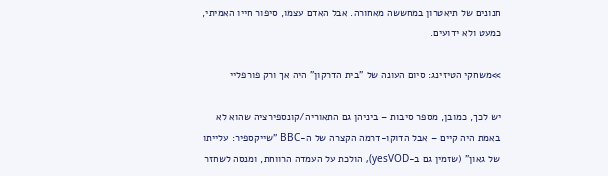חנונים של תיאטרון במחששה מאחורה. אבל האדם עצמו, סיפור חייו האמיתי, כמעט ולא ידועים.

>>משחקי הטיזינג: סיום העונה של "בית הדרקון" היה אך ורק פורפליי

יש לכך, כמובן, מספר סיבות – ביניהן גם התאוריה/קונספירציה שהוא לא באמת היה קיים – אבל הדוקו-דרמה הקצרה של ה-BBC "שייקספיר: עלייתו של גאון" (שזמין גם ב-yesVOD), הולכת על העמדה הרווחת, ומנסה לשחזר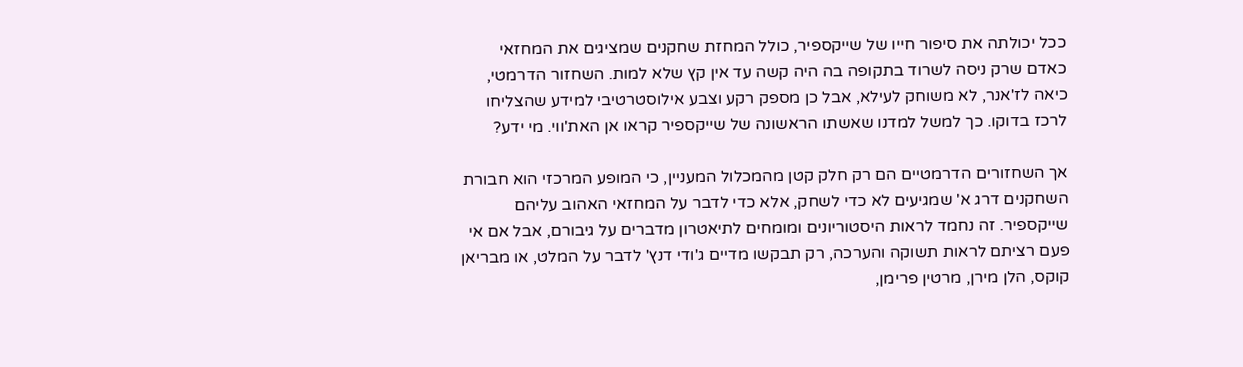ככל יכולתה את סיפור חייו של שייקספיר, כולל המחזת שחקנים שמציגים את המחזאי כאדם שרק ניסה לשרוד בתקופה בה היה קשה עד אין קץ שלא למות. השחזור הדרמטי, כיאה לז'אנר, לא משוחק לעילא, אבל כן מספק רקע וצבע אילוסטרטיבי למידע שהצליחו לרכז בדוקו. כך למשל למדנו שאשתו הראשונה של שייקספיר קראו אן האת'ווי. מי ידע?

אך השחזורים הדרמטיים הם רק חלק קטן מהמכלול המעניין, כי המופע המרכזי הוא חבורת השחקנים דרג א' שמגיעים לא כדי לשחק, אלא כדי לדבר על המחזאי האהוב עליהם שייקספיר. זה נחמד לראות היסטוריונים ומומחים לתיאטרון מדברים על גיבורם, אבל אם אי פעם רציתם לראות תשוקה והערכה, רק תבקשו מדיים ג'ודי דנץ' לדבר על המלט, או מבריאן קוקס, הלן מירן, מרטין פרימן,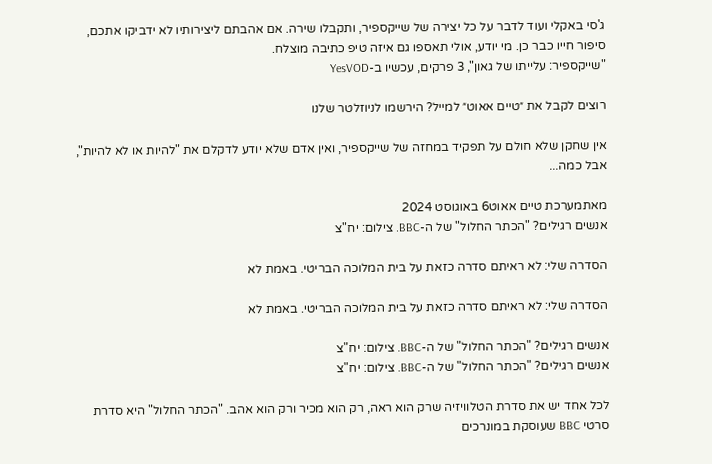ג'סי באקלי ועוד לדבר על כל יצירה של שייקספיר, ותקבלו שירה. אם אהבתם ליצירותיו לא ידביקו אתכם, סיפור חייו כבר כן. מי יודע, אולי תאספו גם איזה טיפ כתיבה מוצלח.
"שייקספיר: עלייתו של גאון", 3 פרקים, עכשיו ב-YesVOD

רוצים לקבל את ״טיים אאוט״ למייל? הירשמו לניוזלטר שלנו

אין שחקן שלא חולם על תפקיד במחזה של שייקספיר, ואין אדם שלא יודע לדקלם את "להיות או לא להיות", אבל כמה...

מאתמערכת טיים אאוט6 באוגוסט 2024
אנשים רגילים? "הכתר החלול" של ה-BBC. צילום: יח"צ

הסדרה שלי: לא ראיתם סדרה כזאת על בית המלוכה הבריטי. באמת לא

הסדרה שלי: לא ראיתם סדרה כזאת על בית המלוכה הבריטי. באמת לא

אנשים רגילים? "הכתר החלול" של ה-BBC. צילום: יח"צ
אנשים רגילים? "הכתר החלול" של ה-BBC. צילום: יח"צ

לכל אחד יש את סדרת הטלוויזיה שרק הוא ראה, רק הוא מכיר ורק הוא אהב. "הכתר החלול" היא סדרת סרטי BBC שעוסקת במונרכים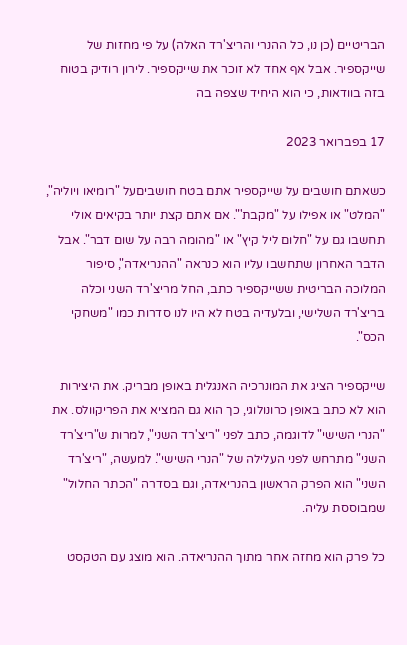הבריטיים (כן נו, כל ההנרי והריצ'רד האלה) על פי מחזות של שייקספיר. אבל אף אחד לא זוכר את שייקספיר. לירון רודיק בטוח בזה בוודאות, כי הוא היחיד שצפה בה

17 בפברואר 2023

כשאתם חושבים על שייקספיר אתם בטח חושביםעל "רומיאו ויוליה", "המלט" או אפילו על "מקבת'". אם אתם קצת יותר בקיאים אולי תחשבו גם על "חלום ליל קיץ" או "מהומה רבה על שום דבר". אבל הדבר האחרון שתחשבו עליו הוא כנראה "ההנריאדה", סיפור המלוכה הבריטית ששייקספיר כתב, החל מריצ'רד השני וכלה בריצ'רד השלישי, ובלעדיה בטח לא היו לנו סדרות כמו "משחקי הכס".

שייקספיר הציג את המונרכיה האנגלית באופן מבריק. את היצירות הוא לא כתב באופן כרונולוגי, כך הוא גם המציא את הפריקוולס. את "הנרי השישי" לדוגמה, כתב לפני "ריצ'רד השני", למרות ש"ריצ'רד השני" מתרחש לפני העלילה של "הנרי השישי". למעשה, "ריצ'רד השני" הוא הפרק הראשון בהנריאדה, וגם בסדרה "הכתר החלול" שמבוססת עליה.

כל פרק הוא מחזה אחר מתוך ההנריאדה. הוא מוצג עם הטקסט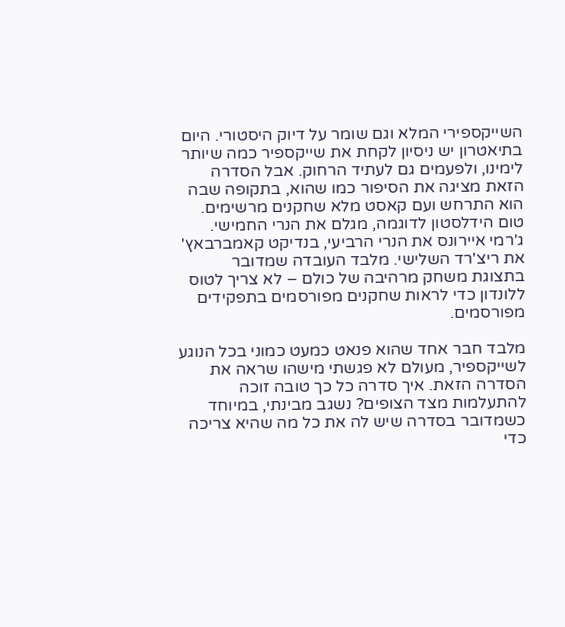השייקספירי המלא וגם שומר על דיוק היסטורי. היום בתיאטרון יש ניסיון לקחת את שייקספיר כמה שיותר לימינו, ולפעמים גם לעתיד הרחוק. אבל הסדרה הזאת מציגה את הסיפור כמו שהוא, בתקופה שבה הוא התרחש ועם קאסט מלא שחקנים מרשימים. טום הידלסטון לדוגמה, מגלם את הנרי החמישי. ג'רמי איירונס את הנרי הרביעי, בנדיקט קאמברבאץ' את ריצ'רד השלישי. מלבד העובדה שמדובר בתצוגת משחק מרהיבה של כולם – לא צריך לטוס ללונדון כדי לראות שחקנים מפורסמים בתפקידים מפורסמים.

מלבד חבר אחד שהוא פנאט כמעט כמוני בכל הנוגע לשייקספיר, מעולם לא פגשתי מישהו שראה את הסדרה הזאת. איך סדרה כל כך טובה זוכה להתעלמות מצד הצופים? נשגב מבינתי, במיוחד כשמדובר בסדרה שיש לה את כל מה שהיא צריכה כדי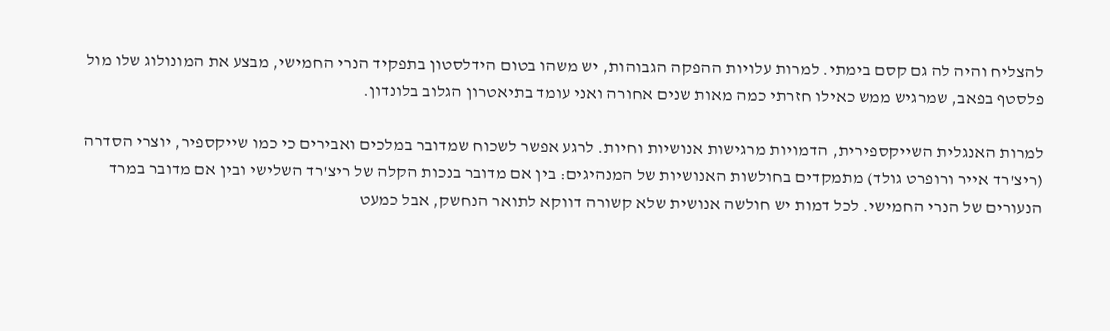להצליח והיה לה גם קסם בימתי. למרות עלויות ההפקה הגבוהות, יש משהו בטום הידלסטון בתפקיד הנרי החמישי, מבצע את המונולוג שלו מול פלסטף בפאב, שמרגיש ממש כאילו חזרתי כמה מאות שנים אחורה ואני עומד בתיאטרון הגלוב בלונדון.

למרות האנגלית השייקספירית, הדמויות מרגישות אנושיות וחיות. לרגע אפשר לשכוח שמדובר במלכים ואבירים כי כמו שייקספיר, יוצרי הסדרה (ריצ'רד אייר ורופרט גולד) מתמקדים בחולשות האנושיות של המנהיגים: בין אם מדובר בנכות הקלה של ריצ'רד השלישי ובין אם מדובר במרד הנעורים של הנרי החמישי. לכל דמות יש חולשה אנושית שלא קשורה דווקא לתואר הנחשק, אבל כמעט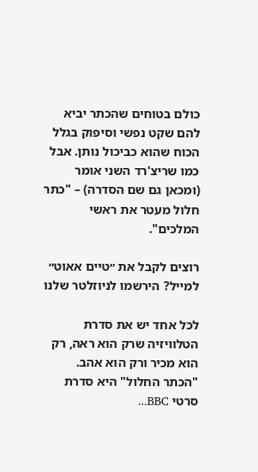כולם בטוחים שהכתר יביא להם שקט נפשי וסיפוק בגלל הכוח שהוא כביכול נותן. אבל כמו שריצ'רד השני אומר (ומכאן גם שם הסדרה) – "כתר חלול מעטר את ראשי המלכים".

רוצים לקבל את ״טיים אאוט״ למייל? הירשמו לניוזלטר שלנו

לכל אחד יש את סדרת הטלוויזיה שרק הוא ראה, רק הוא מכיר ורק הוא אהב. "הכתר החלול" היא סדרת סרטי BBC...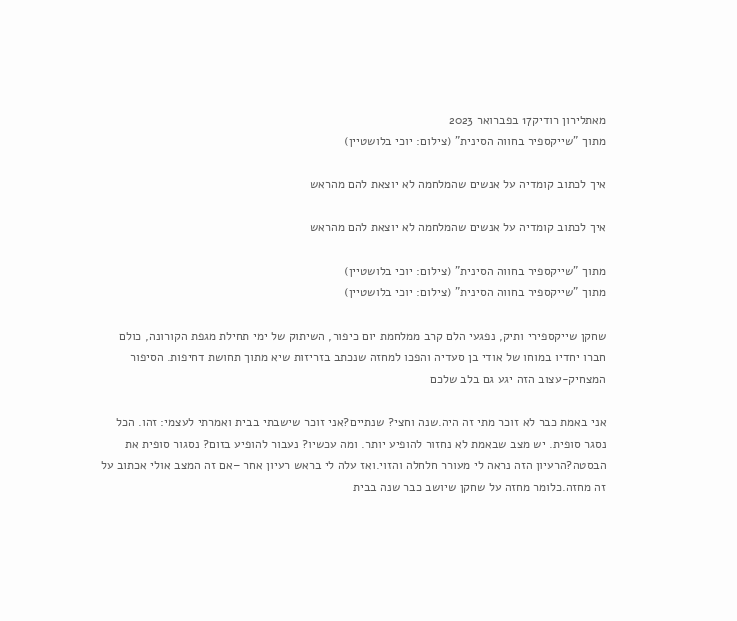מאתלירון רודיק17 בפברואר 2023
מתוך "שייקספיר בחווה הסינית" (צילום: יוכי בלושטיין)

איך לכתוב קומדיה על אנשים שהמלחמה לא יוצאת להם מהראש

איך לכתוב קומדיה על אנשים שהמלחמה לא יוצאת להם מהראש

מתוך "שייקספיר בחווה הסינית" (צילום: יוכי בלושטיין)
מתוך "שייקספיר בחווה הסינית" (צילום: יוכי בלושטיין)

שחקן שייקספירי ותיק, נפגעי הלם קרב ממלחמת יום כיפור, השיתוק של ימי תחילת מגפת הקורונה, כולם חברו יחדיו במוחו של אודי בן סעדיה והפכו למחזה שנכתב בזריזות שיא מתוך תחושת דחיפות. הסיפור המצחיק-עצוב הזה יגע גם בלב שלכם

אני באמת כבר לא זוכר מתי זה היה.שנה וחצי? שנתיים?אני זוכר שישבתי בבית ואמרתי לעצמי: זהו. הכל נסגר סופית. יש מצב שבאמת לא נחזור להופיע יותר. ומה עכשיו? נעבור להופיע בזום? נסגור סופית את הבסטה?הרעיון הזה נראה לי מעורר חלחלה והזוי.ואז עלה לי בראש רעיון אחר –אם זה המצב אולי אכתוב על זה מחזה.כלומר מחזה על שחקן שיושב כבר שנה בבית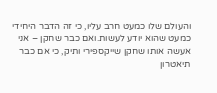והעולם שלו כמעט חרב עליו, כי זה הדבר היחידי כמעט שהוא יודע לעשות.ואם כבר שחקן – אני אעשה אותו שחקן שייקספירי ותיק, כי אם כבר תיאטרון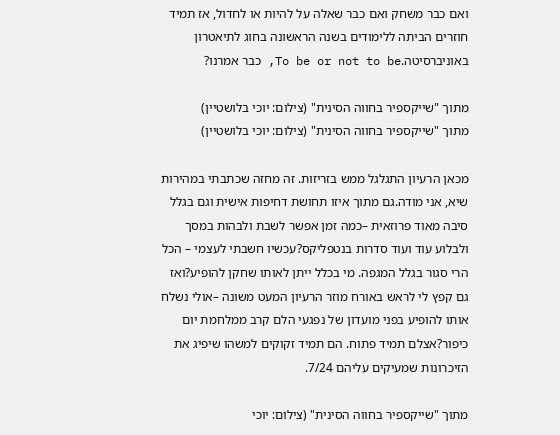ואם כבר משחק ואם כבר שאלה על להיות או לחדול, אז תמיד חוזרים הביתה ללימודים בשנה הראשונה בחוג לתיאטרון באוניברסיטה.To be or not to be, כבר אמרנו?

מתוך "שייקספיר בחווה הסינית" (צילום: יוכי בלושטיין)
מתוך "שייקספיר בחווה הסינית" (צילום: יוכי בלושטיין)

מכאן הרעיון התגלגל ממש בזריזות. זה מחזה שכתבתי במהירות שיא, אני מודה.גם מתוך איזו תחושת דחיפות אישית וגם בגלל סיבה מאוד פרוזאית –כמה זמן אפשר לשבת ולבהות במסך ולבלוע עוד ועוד סדרות בנטפליקס?עכשיו חשבתי לעצמי – הכל הרי סגור בגלל המגפה. מי בכלל ייתן לאותו שחקן להופיע?ואז גם קפץ לי לראש באורח מוזר הרעיון המעט משונה –אולי נשלח אותו להופיע בפני מועדון של נפגעי הלם קרב ממלחמת יום כיפור?אצלם תמיד פתוח. הם תמיד זקוקים למשהו שיפיג את הזיכרונות שמעיקים עליהם 7/24.

מתוך "שייקספיר בחווה הסינית" (צילום: יוכי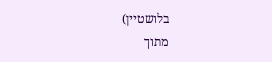בלושטיין)
מתוך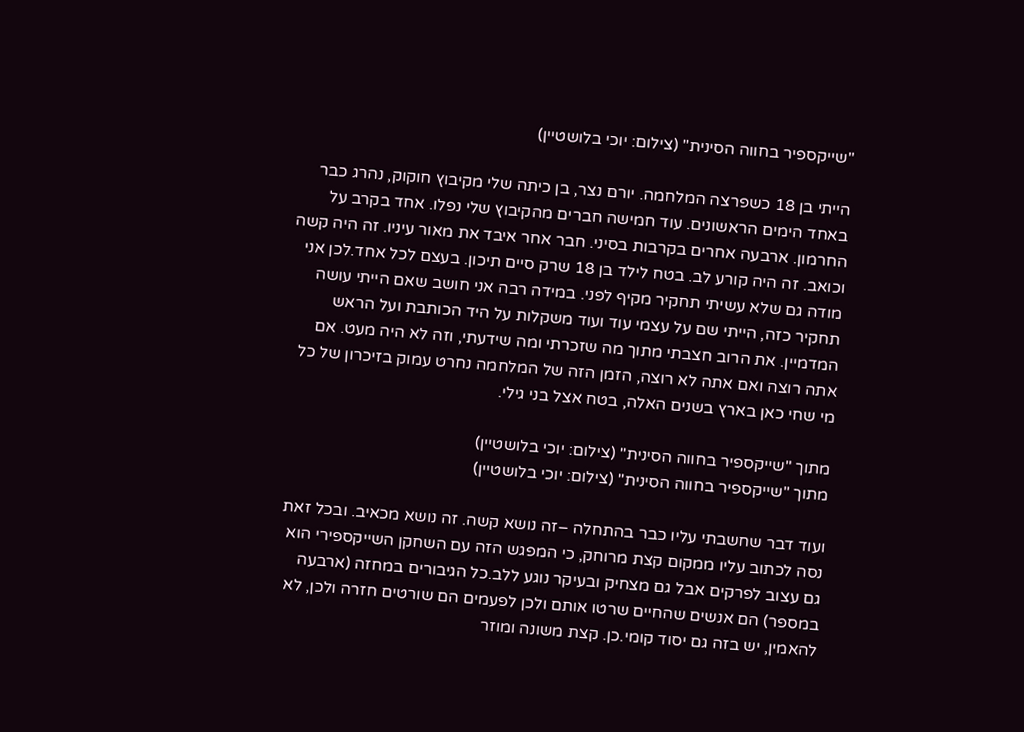"שייקספיר בחווה הסינית" (צילום: יוכי בלושטיין)

הייתי בן 18 כשפרצה המלחמה. יורם נצר, בן כיתה שלי מקיבוץ חוקוק, נהרג כבר באחד הימים הראשונים. עוד חמישה חברים מהקיבוץ שלי נפלו. אחד בקרב על החרמון. ארבעה אחרים בקרבות בסיני. חבר אחר איבד את מאור עיניו. זה היה קשה וכואב. זה היה קורע לב. בטח לילד בן 18 שרק סיים תיכון. בעצם לכל אחד.לכן אני מודה גם שלא עשיתי תחקיר מקיף לפני. במידה רבה אני חושב שאם הייתי עושה תחקיר כזה, הייתי שם על עצמי עוד ועוד משקלות על היד הכותבת ועל הראש המדמיין. את הרוב חצבתי מתוך מה שזכרתי ומה שידעתי, וזה לא היה מעט. אם אתה רוצה ואם אתה לא רוצה, הזמן הזה של המלחמה נחרט עמוק בזיכרון של כל מי שחי כאן בארץ בשנים האלה, בטח אצל בני גילי.

מתוך "שייקספיר בחווה הסינית" (צילום: יוכי בלושטיין)
מתוך "שייקספיר בחווה הסינית" (צילום: יוכי בלושטיין)

ועוד דבר שחשבתי עליו כבר בהתחלה –זה נושא קשה. זה נושא מכאיב. ובכל זאת נסה לכתוב עליו ממקום קצת מרוחק, כי המפגש הזה עם השחקן השייקספירי הוא גם עצוב לפרקים אבל גם מצחיק ובעיקר נוגע ללב.כל הגיבורים במחזה (ארבעה במספר) הם אנשים שהחיים שרטו אותם ולכן לפעמים הם שורטים חזרה ולכן, לא להאמין, יש בזה גם יסוד קומי.כן. קצת משונה ומוזר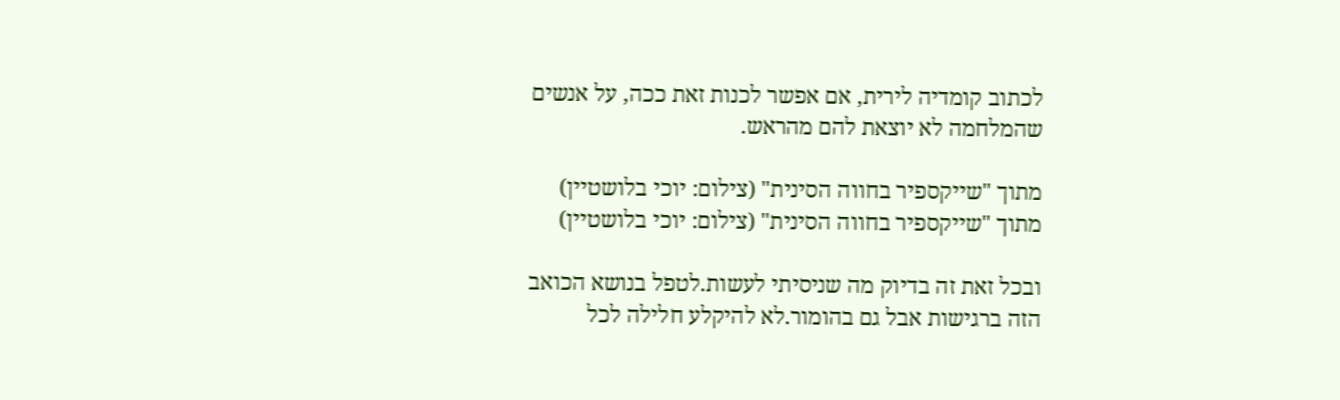לכתוב קומדיה לירית, אם אפשר לכנות זאת ככה, על אנשים שהמלחמה לא יוצאת להם מהראש.

מתוך "שייקספיר בחווה הסינית" (צילום: יוכי בלושטיין)
מתוך "שייקספיר בחווה הסינית" (צילום: יוכי בלושטיין)

ובכל זאת זה בדיוק מה שניסיתי לעשות.לטפל בנושא הכואב הזה ברגישות אבל גם בהומור.לא להיקלע חלילה לכל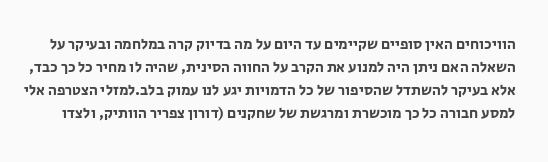הוויכוחים האין סופיים שקיימים עד היום על מה בדיוק קרה במלחמה ובעיקר על השאלה האם ניתן היה למנוע את הקרב על החווה הסינית, שהיה לו מחיר כל כך כבד, אלא בעיקר להשתדל שהסיפור של כל הדמויות יגע לנו עמוק בלב.למזלי הצטרפה אלי למסע חבורה כל כך מוכשרת ומרגשת של שחקנים (דורון צפריר הוותיק, ולצדו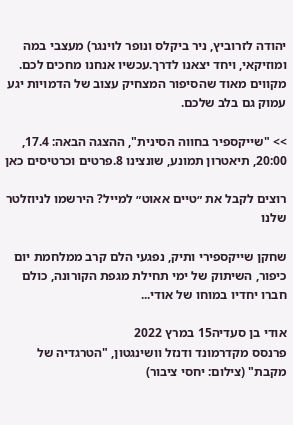יהודה לזרוביץ, ניר ביקלס ונופר לוינגר) מעצבי במה ומוזיקאי, ויחד יצאנו לדרך.עכשיו אנחנו מחכים לכם. מקווים מאוד שהסיפור המצחיק עצוב של הדמויות יגע עמוק גם בלב שלכם.

>> "שייקספיר בחווה הסינית", ההצגה הבאה: 17.4, 20:00, תיאטרון תמונע, שונצינו 8.פרטים וכרטיסים כאן

רוצים לקבל את ״טיים אאוט״ למייל? הירשמו לניוזלטר שלנו

שחקן שייקספירי ותיק, נפגעי הלם קרב ממלחמת יום כיפור, השיתוק של ימי תחילת מגפת הקורונה, כולם חברו יחדיו במוחו של אודי...

אודי בן סעדיה15 במרץ 2022
פרנסס מקדרמונד ודנזל וושינגטון, "הטרגדיה של מקבת" (צילום: יחסי ציבור)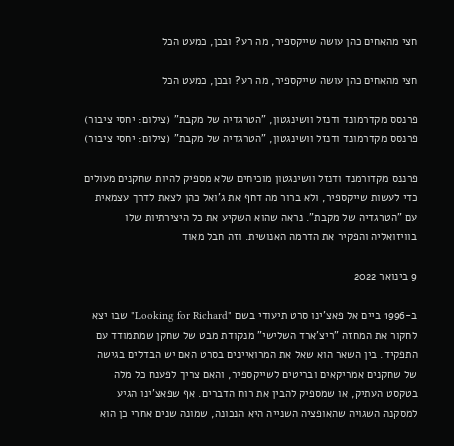חצי מהאחים כהן עושה שייקספיר, מה רע? ובכן, כמעט הכל

חצי מהאחים כהן עושה שייקספיר, מה רע? ובכן, כמעט הכל

פרנסס מקדרמונד ודנזל וושינגטון, "הטרגדיה של מקבת" (צילום: יחסי ציבור)
פרנסס מקדרמונד ודנזל וושינגטון, "הטרגדיה של מקבת" (צילום: יחסי ציבור)

פרננס מקדורמנד ודנזל וושינגטון מוכיחים שלא מספיק להיות שחקנים מעולים כדי לעשות שייקספיר, ולא ברור מה דחף את ג'ואל כהן לצאת לדרך עצמאית עם "הטרגדיה של מקבת". נראה שהוא השקיע את כל היצירתיות שלו בוויזואליה והפקיר את הדרמה האנושית. וזה חבל מאוד

9 בינואר 2022

ב-1996 ביים אל פאצ'ינו סרט תיעודי בשם "Looking for Richard" שבו יצא לחקור את המחזה "ריצ'ארד השלישי" מנקודת מבט של שחקן שמתמודד עם התפקיד. בין השאר הוא שאל את המרואיינים בסרט האם יש הבדלים בגישה של שחקנים אמריקאים ובריטים לשייקספיר, והאם צריך לפענח כל מלה בטקסט העתיק, או שמספיק להבין את רוח הדברים. אף שפאצ'ינו הגיע למסקנה השגויה שהאופציה השנייה היא הנכונה, שמונה שנים אחרי כן הוא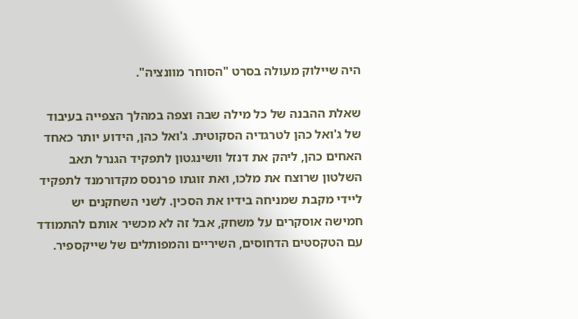היה שיילוק מעולה בסרט "הסוחר מוונציה".

שאלת ההבנה של כל מילה שבה וצפה במהלך הצפייה בעיבוד של ג'ואל כהן לטרגדיה הסקוטית. ג'ואל כהן, הידוע יותר כאחד האחים כהן, ליהק את דנזל וושינגטון לתפקיד הגנרל תאב השלטון שרוצח את מלכו, ואת זוגתו פרנסס מקדורמנד לתפקיד ליידי מקבת שמניחה בידיו את הסכין. לשני השחקנים יש חמישה אוסקרים על משחק, אבל זה לא מכשיר אותם להתמודד עם הטקסטים הדחוסים, השיריים והמפותלים של שייקספיר.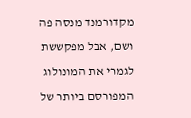מקדורמנד מנסה פה ושם, אבל מפקששת לגמרי את המונולוג המפורסם ביותר של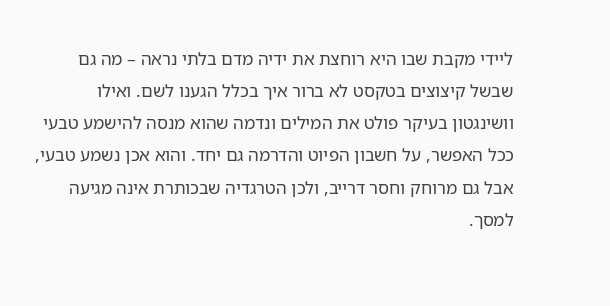ליידי מקבת שבו היא רוחצת את ידיה מדם בלתי נראה – מה גם שבשל קיצוצים בטקסט לא ברור איך בכלל הגענו לשם. ואילו וושינגטון בעיקר פולט את המילים ונדמה שהוא מנסה להישמע טבעי ככל האפשר, על חשבון הפיוט והדרמה גם יחד. והוא אכן נשמע טבעי, אבל גם מרוחק וחסר דרייב, ולכן הטרגדיה שבכותרת אינה מגיעה למסך.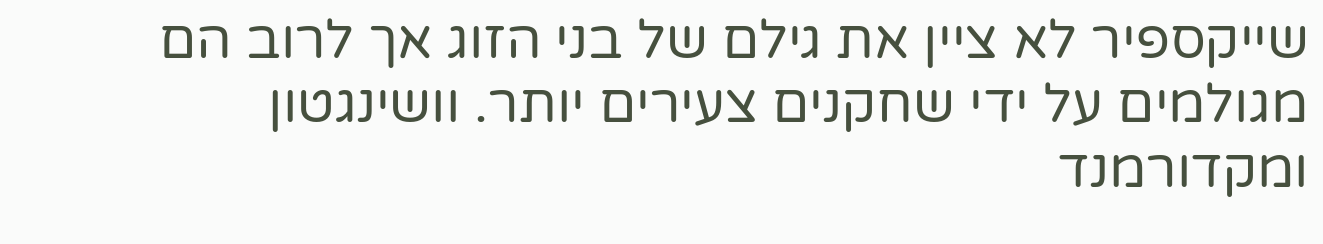שייקספיר לא ציין את גילם של בני הזוג אך לרוב הם מגולמים על ידי שחקנים צעירים יותר. וושינגטון ומקדורמנד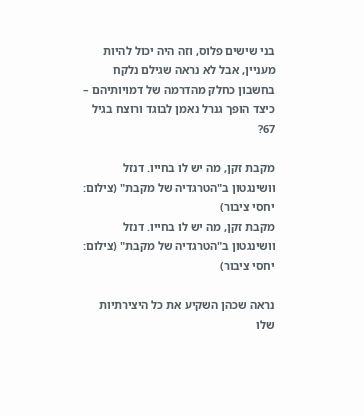בני שישים פלוס, וזה היה יכול להיות מעניין, אבל לא נראה שגילם נלקח בחשבון כחלק מהדרמה של דמויותיהם – כיצד הופך גנרל נאמן לבוגד ורוצח בגיל 67?

מקבת זקן, מה יש לו בחייו. דנזל וושינגטון ב"הטרגדיה של מקבת" (צילום: יחסי ציבור)
מקבת זקן, מה יש לו בחייו. דנזל וושינגטון ב"הטרגדיה של מקבת" (צילום: יחסי ציבור)

נראה שכהן השקיע את כל היצירתיות שלו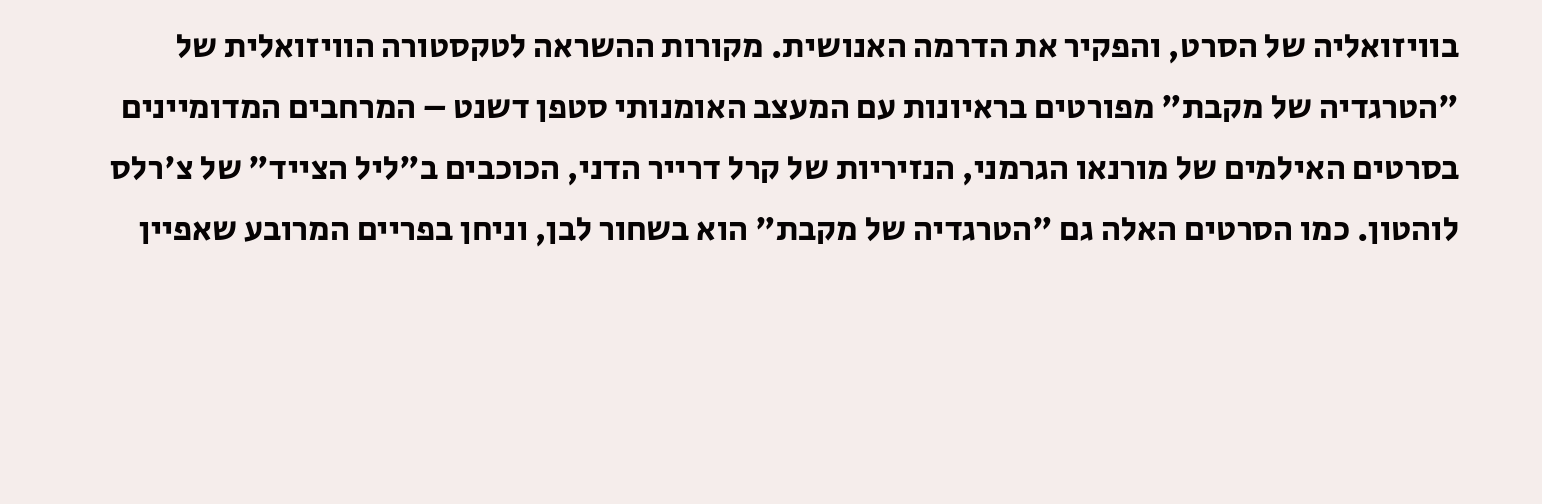בוויזואליה של הסרט, והפקיר את הדרמה האנושית. מקורות ההשראה לטקסטורה הוויזואלית של "הטרגדיה של מקבת" מפורטים בראיונות עם המעצב האומנותי סטפן דשנט – המרחבים המדומיינים בסרטים האילמים של מורנאו הגרמני, הנזיריות של קרל דרייר הדני, הכוכבים ב"ליל הצייד" של צ'רלס לוהטון. כמו הסרטים האלה גם "הטרגדיה של מקבת" הוא בשחור לבן, וניחן בפריים המרובע שאפיין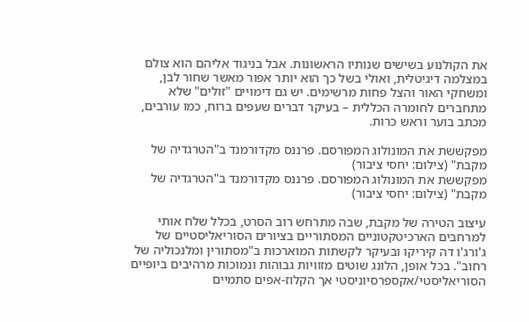את הקולנוע בשישים שנותיו הראשונות. אבל בניגוד אליהם הוא צולם במצלמה דיגיטלית, ואולי בשל כך הוא יותר אפור מאשר שחור לבן, ומשחקי האור והצל פחות מרשימים. יש גם דימויים "זולים" שלא מתחברים לחומרה הכללית – בעיקר דברים שעפים ברוח, כמו עורבים, מכתב בוער וראש כרות.

מפקששת את המונולוג המפורסם. פרננס מקדורמנד ב"הטרגדיה של מקבת" (צילום: יחסי ציבור)
מפקששת את המונולוג המפורסם. פרננס מקדורמנד ב"הטרגדיה של מקבת" (צילום: יחסי ציבור)

עיצוב הטירה של מקבת, שבה מתרחש רוב הסרט, בכלל שלח אותי למרחבים הארכיטקטוניים המסתוריים בציורים הסוריאליסטיים של ג'ורג'ו דה קיריקו ובעיקר לקשתות המוארכות ב"מסתורין ומלנכוליה של רחוב". בכל אופן, הלונג שוטים מזוויות גבוהות ונמוכות מרהיבים ביופיים הסוריאליסטי/אקספרסיוניסטי אך הקלוז-אפים סתמיים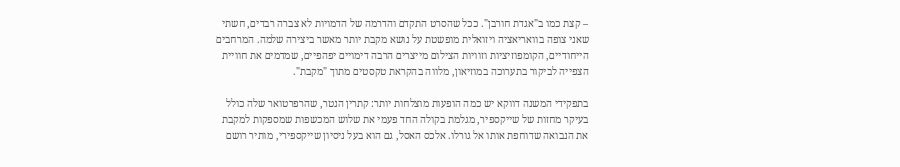– קצת כמו ב"אגדת חורבן". ככל שהסרט התקדם והדרמה של הדמויות לא צברה רבדים, חשתי שאני צופה בוואריאציה ויזואלית מופשטת על נושא מקבת יותר מאשר ביצירה שלמה. המרחבים הייחודיים, הקומפוזיציות וזוויות הצילום מייצרים הרבה דימויים יפהפיים, שמדמים את חוויית הצפייה לביקור בתערוכה במוזיאון, מלווה בהקראת טקסטים מתוך "מקבת".

בתפקידי המשנה דווקא יש כמה הופעות מוצלחות יותר: קתרין הנטר, שהרפרטואר שלה כולל בעיקר מחזות של שייקספיר, מגלמת בקולה החד פעמי את שלוש המכשפות שמספקות למקבת את הנבואה שדוחפת אותו אל גורלו. אלכס האסל, גם הוא בעל ניסיון שייקספירי, מותיר רושם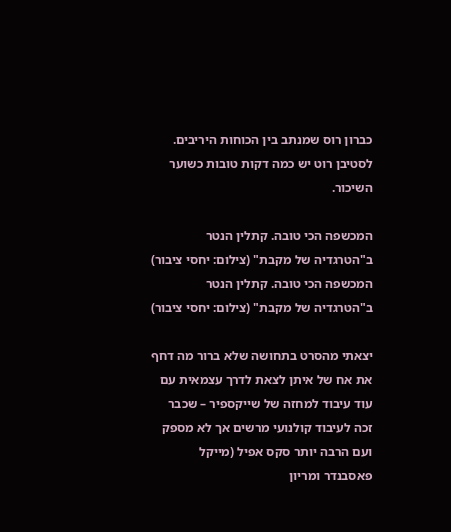כברון רוס שמנתב בין הכוחות היריבים. לסטיבן רוט יש כמה דקות טובות כשוער השיכור.

המכשפה הכי טובה. קתלין הנטר ב"הטרגדיה של מקבת" (צילום: יחסי ציבור)
המכשפה הכי טובה. קתלין הנטר ב"הטרגדיה של מקבת" (צילום: יחסי ציבור)

יצאתי מהסרט בתחושה שלא ברור מה דחף את אח של איתן לצאת לדרך עצמאית עם עוד עיבוד למחזה של שייקספיר – שכבר זכה לעיבוד קולנועי מרשים אך לא מספק ועם הרבה יותר סקס אפיל (מייקל פאסבנדר ומריון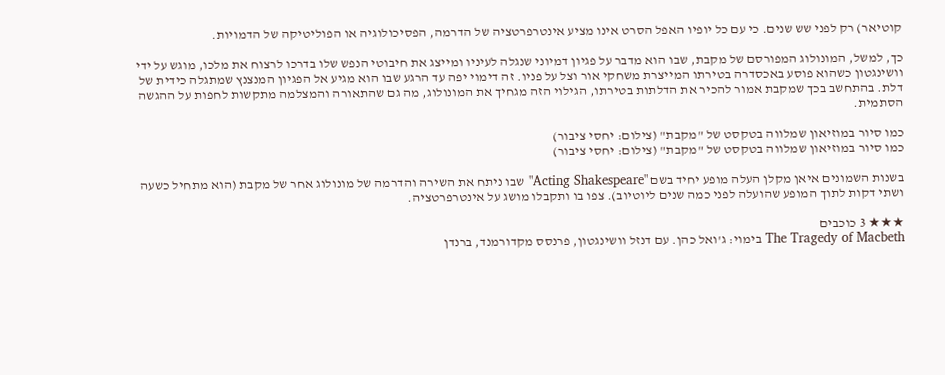קוטיאר) רק לפני שש שנים. כי עם כל יופיו האפל הסרט אינו מציע אינטרפרטציה של הדרמה, הפסיכולוגיה או הפוליטיקה של הדמויות.

כך, למשל, המונולוג המפורסם של מקבת, שבו הוא מדבר על פגיון דמיוני שנגלה לעיניו ומייצג את חיבוטי הנפש שלו בדרכו לרצוח את מלכו, מוגש על ידי וושינגטון כשהוא פוסע באכסדרה בטירתו המייצרת משחקי אור וצל על פניו. זה דימוי יפה עד הרגע שבו הוא מגיע אל הפגיון המנצנץ שמתגלה כידית של דלת. בהתחשב בכך שמקבת אמור להכיר את הדלתות בטירתו, הגילוי הזה מגחיך את המונולוג, מה גם שהתאורה והמצלמה מתקשות לחפות על ההגשה הסתמית.

כמו סיור במוזיאון שמלווה בטקסט של "מקבת" (צילום: יחסי ציבור)
כמו סיור במוזיאון שמלווה בטקסט של "מקבת" (צילום: יחסי ציבור)

בשנות השמונים איאן מקלן העלה מופע יחיד בשם "Acting Shakespeare" שבו ניתח את השירה והדרמה של מונולוג אחר של מקבת (הוא מתחיל כשעה ושתי דקות לתוך המופע שהועלה לפני כמה שנים ליוטיוב). צפו בו ותקבלו מושג על אינטרפרטציה.

★★★ 3 כוכבים
The Tragedy of Macbeth בימוי: ג'ואל כהן. עם דנזל וושינגטון, פרנסס מקדורמנד, ברנדן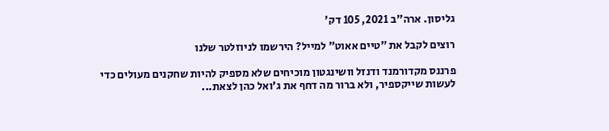גליסון. ארה"ב 2021, 105 דק'

רוצים לקבל את ״טיים אאוט״ למייל? הירשמו לניוזלטר שלנו

פרננס מקדורמנד ודנזל וושינגטון מוכיחים שלא מספיק להיות שחקנים מעולים כדי לעשות שייקספיר, ולא ברור מה דחף את ג'ואל כהן לצאת...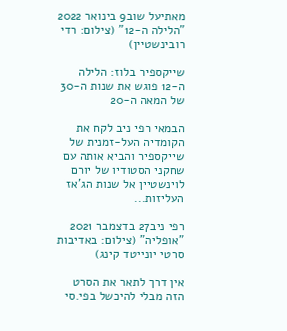מאתיעל שוב9 בינואר 2022
"הלילה ה-12" (צילום: רדי רובינשטיין)

שייקספיר בלוז: הלילה ה-12 פוגש את שנות ה-30 של המאה ה-20

הבמאי רפי ניב לקח את הקומדיה העל-זמנית של שייקספיר והביא אותה עם שחקני הסטודיו של יורם לוינשטיין אל שנות הג'אז העליזות...

רפי ניב27 בדצמבר 2021
"אופליה" (צילום: באדיבות סרטי יונייטד קינג)

אין דרך לתאר את הסרט הזה מבלי להיכשל בפי.סי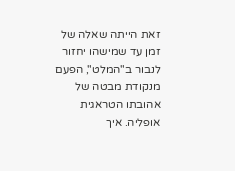זאת הייתה שאלה של זמן עד שמישהו יחזור לנבור ב"המלט", הפעם מנקודת מבטה של אהובתו הטראגית אופליה. איך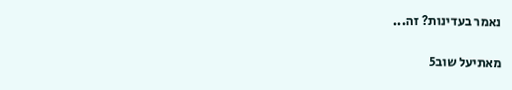נאמר בעדינות? זה...

מאתיעל שוב5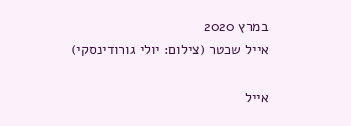במרץ 2020
אייל שכטר (צילום: יולי גורודינסקי)

אייל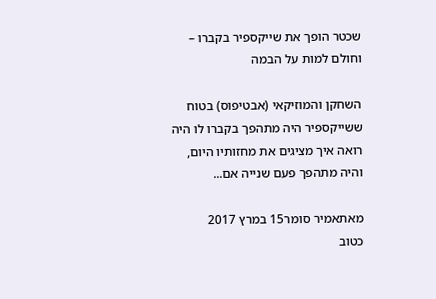שכטר הופך את שייקספיר בקברו – וחולם למות על הבמה

השחקן והמוזיקאי (אבטיפוס) בטוח ששייקספיר היה מתהפך בקברו לו היה רואה איך מציגים את מחזותיו היום, והיה מתהפך פעם שנייה אם...

מאתאמיר סומר15 במרץ 2017
כטוב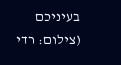בעיניכם (צילום: רדי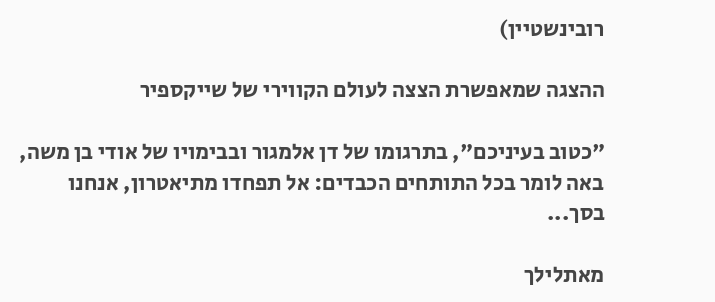רובינשטיין)

ההצגה שמאפשרת הצצה לעולם הקווירי של שייקספיר

"כטוב בעיניכם", בתרגומו של דן אלמגור ובבימויו של אודי בן משה, באה לומר בכל התותחים הכבדים: אל תפחדו מתיאטרון, אנחנו בסך...

מאתלילך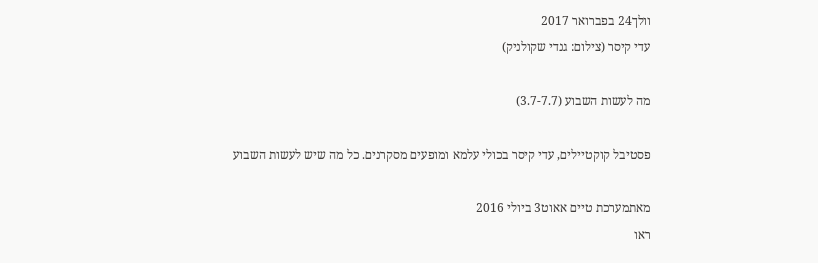וולך24 בפברואר 2017
עדי קיסר (צילום: גנדי שקולניק)

מה לעשות השבוע (3.7-7.7)

פסטיבל קוקטיילים, עדי קיסר בכולי עלמא ומופעים מסקרנים. כל מה שיש לעשות השבוע

מאתמערכת טיים אאוט3 ביולי 2016
ראו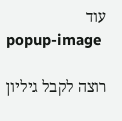עוד
popup-image

רוצה לקבל גיליון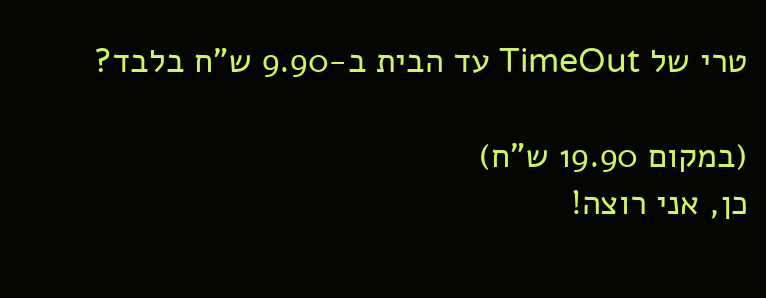טרי של TimeOut עד הבית ב-9.90 ש"ח בלבד?

(במקום 19.90 ש"ח)
כן, אני רוצה!